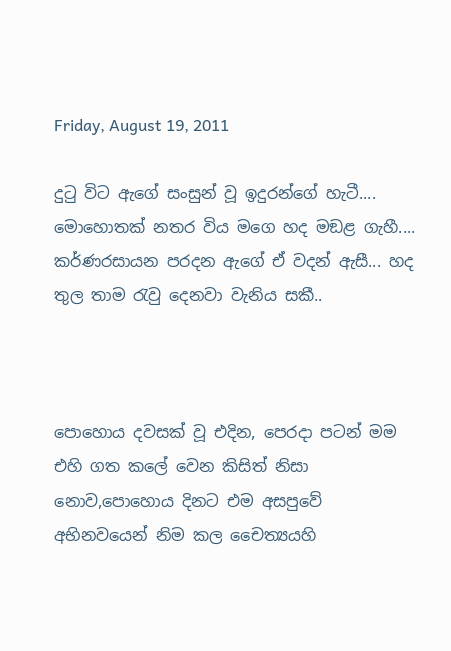Friday, August 19, 2011

දු‍ටු විට ඇගේ සංසුන් වූ ඉදුරන්ගේ හැටී.... මොහොතක් නතර විය මගෙ හද මඞළ ගැහී.... කර්ණරසායන පරදන ඇගේ ඒ වදන් ඇසී... හද තුල තාම ‍රැවු දෙනවා වැනිය සකී..



පොහොය දවසක් වූ එදින, පෙරදා පටන් මම එහි ගත කලේ වෙන කිසිත් නිසා නොව,පොහොය දිනට එම අසපුවේ අභිනවයෙන් නිම කල චෛත්‍යයහි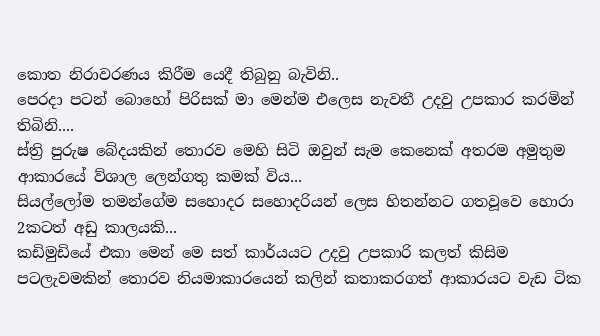කොත නිරාවරණය කිරීම යෙදී තිබුනු බැවිනි..
පෙරදා පටන් බොහෝ පිරිසක් මා මෙන්ම එලෙස නැවතී උදවු උපකාර කරමින් තිබිනි....
ස්ත්‍රි පුරුෂ බේදයකින් තොරව මෙහි සිටි ඔවුන් සැම කෙනෙක් අතරම අමුතුම ආකාරයේ ව්ශාල ලෙන්ගතු කමක් විය...
සියල්ලෝම තමන්ගේම සහොදර සහොදරියන් ලෙස හිතන්නට ගතවූවෙ හොරා 2කටත් අඩු කාලයකි...
කඩිමුඩියේ එකා මෙන් මෙ සත් කාර්යයට උදවු උපකාරි කලත් කිසිම පටලැවමකින් තොරව නියමාකාරයෙන් කලින් කතාකරගත් ආකාරයට වැඩ ටික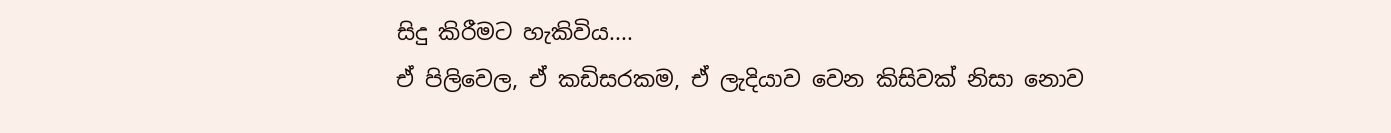සිදු කිරීමට හැකිවිය....
ඒ පිලිවෙල, ඒ කඩිසරකම, ඒ ලැදියාව වෙන කිසිවක් නිසා නොව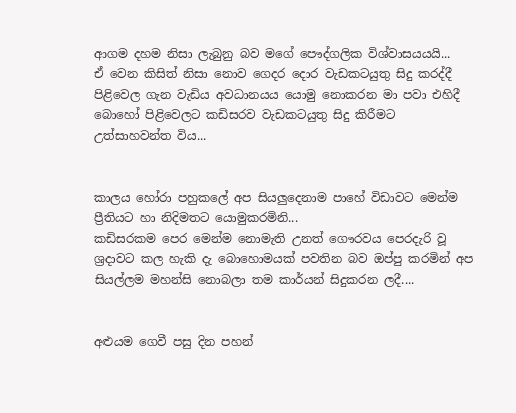ආගම දහම නිසා ලැබුනු බව මගේ පෞද්ගලික විශ්වාසයයයි...
ඒ වෙන කිසිත් නිසා නොව ගෙදර දොර වැඩකටයුතු සිදු කරද්දී පිළිවෙල ගැන වැඩිය අවධානයය යොමු නොකරන මා පවා එහිදී බොහෝ පිළිවෙලට කඩිසරව වැඩකටයුතු සිදු කිරීමට උත්සාහවන්ත විය...


කාලය හෝරා පහුකලේ අප සියලුදෙනාම පාහේ විඩාවට මෙන්ම ප්‍රීතියට හා නිදිමතට යොමුකරමිනි...
කඩිසරකම පෙර මෙන්ම නොමැති උනත් ගෞරවය පෙරදැරි වූ ශ්‍රදාවට කල හැකි දැ බොහොමයක් පවතින බව ඔප්පු කරමින් අප සියල්ලම මහන්සි නොබලා තම කාර්යන් සිදුකරන ලදී....


අළුයම ගෙවී පසු දින පහන්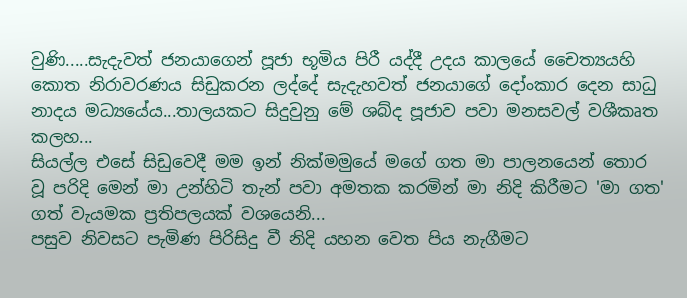වුණි.....සැදැවත් ජනයාගෙන් පූජා භූමිය පිරී යද්දී උදය කාලයේ චෛත්‍යයහි කොත නිරාවරණය සිඩුකරන ලද්දේ සැදැහවත් ජනයාගේ දෝංකාර දෙන සාධු නාදය මධ්‍යයේය...තාලයකට සිදුවුනු මේ ශබ්ද පූජාව පවා මනසවල් වශීකෘත කලහ...
සියල්ල එසේ සිඩුවෙදී මම ඉන් නික්මමුයේ මගේ ගත මා පාලනයෙන් තොර වූ පරිදි මෙන් මා උන්හිටි තැන් පවා අමතක කරමින් මා නිදි කිරීමට 'මා ගත' ගත් වැයමක ප්‍රතිපලයක් වශයෙනි...
පසුව නිවසට පැමිණ පිරිසිදු වී නිදි යහන වෙත පිය නැගීමට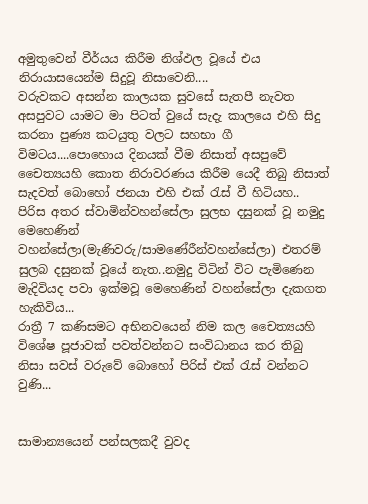අමුතුවෙන් වීර්යය කිරීම නිශ්ඵල වූයේ එය නිරායාසයෙන්ම සිදුවූ නිසාවෙනි....
වරුවකට අසන්න කාලයක සුවසේ සැතපී නැවත අසපුවට යාමට මා පිටත් වුයේ සැදැ කාලයෙ එහි සිදු කරනා පුණ්‍ය කටයුතු වලට සහභා ගී විමටය....පොහොය දිනයක් වීම නිසාත් අසපුවේ චෛත්‍යයහි කොත නිරාවරණය කිරීම යෙදී තිබු නිසාත් සැදවත් බොහෝ ජනයා එහි එක් ‍රැස් වී හිටියහ..
පිරිස අතර ස්වාමින්වහන්සේලා සුලභ දසුනක් වූ නමුදු මෙහෙණින් වහන්සේලා(මැණිවරු/සාමණේරීන්වහන්සේලා) එතරම් සුලබ දසුනක් වූයේ නැත..නමුදු විටින් විට පැමිණෙන මැදිවියද පවා ඉක්මවූ මෙහෙණින් වහන්සේලා දැකගත හැකිවිය...
රාත්‍රී 7 කණිසමට අභිනවයෙන් නිම කල චෛත්‍යයහි විශේෂ පූජාවක් පවත්වන්නට සංවිධානය කර තිබු නිසා සවස් වරුවේ බොහෝ පිරිස් එක් ‍රැස් වන්නට වුණි...


සාමාන්‍යයෙන් පන්සලකදී වුවද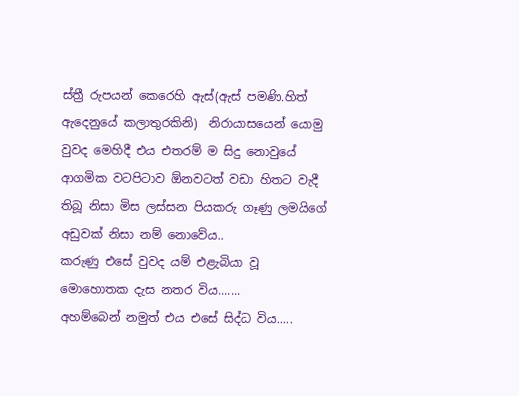ස්ත්‍රී රුපයන් කෙරෙහි ඇස්(ඇස් පමණි.හිත් ඇදෙනුයේ කලාතුරකිනි)  නිරායාසයෙන් යොමු වුවද මෙහිදී එය එතරම් ම සිදු නොවුයේ ආගමික වටපිටාව ඕනවටත් වඩා හිතට වැදී තිබූ නිසා මිස ලස්සන පියකරු ගෑණු ලමයිගේ අඩුවක් නිසා නම් නොවේය..
කරුණු එසේ වුවද යම් එළැබියා වූ මොහොතක දැස නතර විය.......
අහම්බෙන් නමුත් එය එසේ සිද්ධ විය.....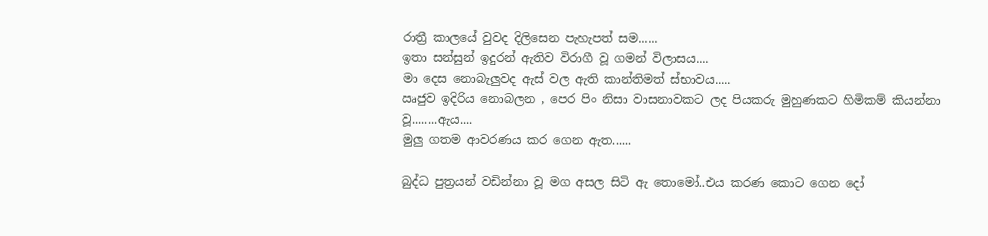රාත්‍රී කාලයේ වුවද දිලිසෙන පැහැපත් සම......
ඉතා සන්සුන් ඉදුරන් ඇතිව විරාගී වූ ගමන් විලාසය....
මා දෙස නොබැලුවද ඇස් වල ඇති කාන්තිමත් ස්භාවය.....
ඍජුව ඉදිරිය නොබලන , පෙර පිං නිසා වාසනාවකට ලද පියකරු මුහුණකට හිමිකම් කියන්නා වූ........ඇය....
මුලු ගතම ආවරණය කර ගෙන ඇත......

බුද්ධ පුත්‍රයන් වඩින්නා වූ මග අසල සිටි ඇ තොමෝ..එය කරණ කොට ගෙන දෝ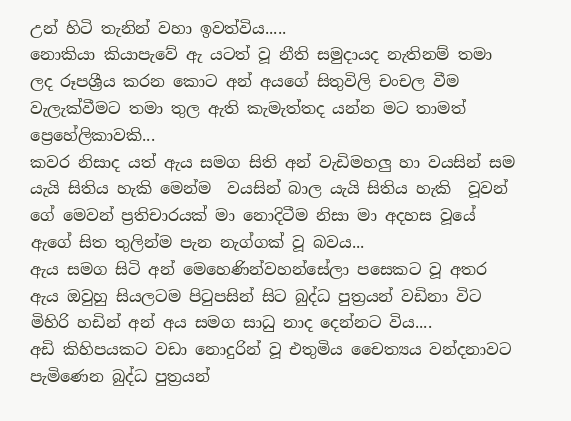උන් හිටි තැනින් වහා ඉවත්විය.....
නොකියා කියාපැවේ ඇ යටත් වූ නීති සමුදායද නැතිනම් තමා ලද රූපශ්‍රීය කරන කොට අන් අයගේ සිතුවිලි චංචල වීම වැලැක්වීමට තමා තුල ඇති කැමැත්තද යන්න මට තාමත් ප්‍රෙහේලිකාවකි...
කවර නිසාද යත් ඇය සමග සිති අන් වැඩිමහලු හා වයසින් සම යැයි සිතිය හැකි මෙන්ම  වයසින් බාල යැයි සිතිය හැකි  වූවන් ගේ මෙවන් ප්‍රතිචාරයක් මා නොදිටීම නිසා මා අදහස වූයේ ඇගේ සිත තුලින්ම පැන නැග්ගක් වූ බවය...
ඇය සමග සිටි අන් මෙහෙණින්වහන්සේලා පසෙකට වූ අතර ඇය ඔවුහු සියලටම පි‍ටුපසින් සිට බුද්ධ පුත්‍රයන් වඩිනා විට මිහිරි හඩින් අන් අය සමග සාධු නාද දෙන්නට විය....
අඩි කිහිපයකට වඩා නොදුරින් වූ එතුමිය චෛත්‍යය වන්දනාවට පැමිණෙන බුද්ධ පුත්‍රයන්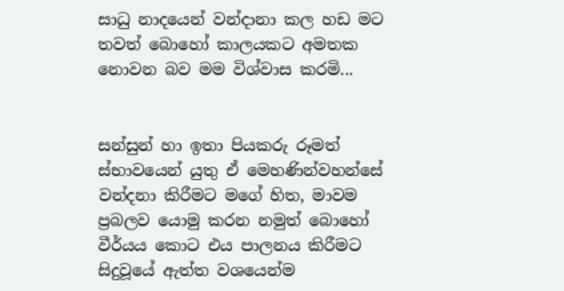සාධු නාදයෙන් වන්දානා කල හඩ මට තවත් බොහෝ කාලයකට අමතක නොවන බව මම විශ්වාස කරමි...


සන්සුන් හා ඉතා පියකරු රූමත් ස්භාවයෙන් යුතු ඒ මෙහණින්වහන්සේ වන්දනා කිරීමට මගේ හිත, මාවම ප්‍රබලව යොමු කරන නමුත් බොහෝ වීර්යය කොට එය පාලනය කිරීමට සිදුවූයේ ඇත්ත වශයෙන්ම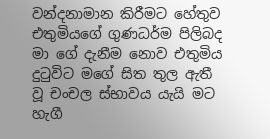වන්දනාමාන කිරීමට හේතුව එතුමියගේ ගුණධර්ම පිලිබද මා ගේ දැනීම නොව එතුමිය දු‍ටුවිට මගේ සිත තුල ඇතී වූ චංචල ස්භාවය යැයි මට හැගී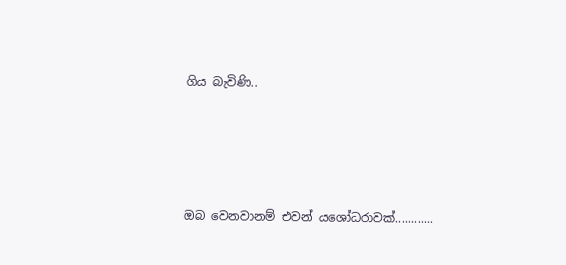ගිය බැවිණි..




ඔබ වෙනවානම් එවන් යශෝධරාවක්............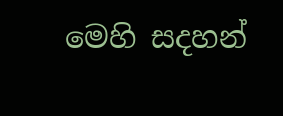මෙහි සදහන්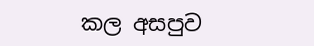කල අසපුව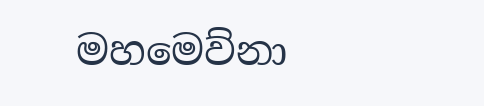මහමෙව්නා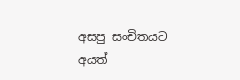අසපු සංචිතයට අයත්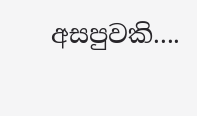අසපුවකි....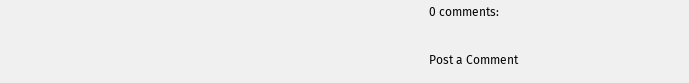0 comments:

Post a Comment